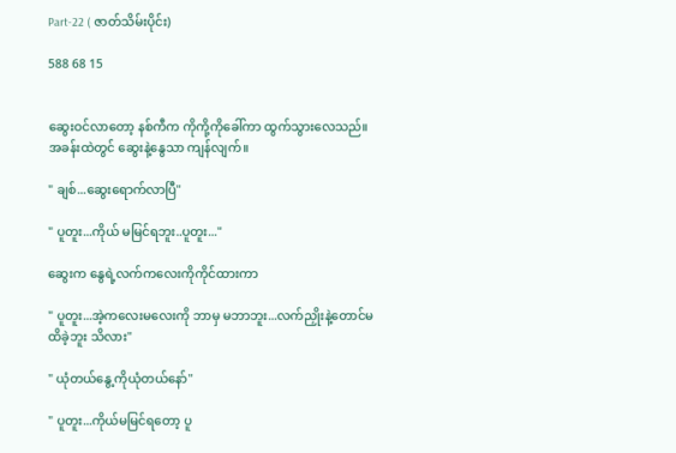Part-22 ( ဇာတ်သိမ်းပိုင်း)

588 68 15


ဆွေးဝင်လာတော့ နစ်ကီက ကိုကို့ကိုခေါ်ကာ ထွက်သွားလေသည်။ အခန်းထဲတွင် ဆွေးနဲ့နွေသာ ကျန်လျက်။

" ချစ်...ဆွေးရောက်လာပြီ"

" ပူတူး...ကိုယ် မမြင်ရဘူး..ပူတူး..."

ဆွေးက နွေရဲ့လက်ကလေးကိုကိုင်ထားကာ

" ပူတူး...အဲ့ကလေးမလေးကို ဘာမှ မဘာဘူး...လက်ညှိုးနဲ့တောင်မထိခဲ့ဘူး သိလား"

" ယုံတယ်နွေ့ကိုယုံတယ်နော်"

" ပူတူး...ကိုယ်မမြင်ရတော့ ပူ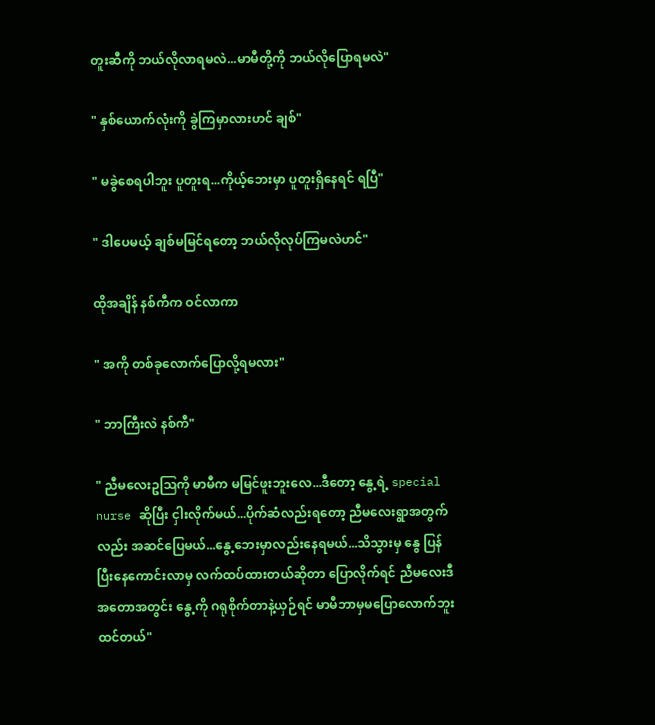တူးဆီကို ဘယ်လိုလာရမလဲ...မာမီတို့ကို ဘယ်လိုပြောရမလဲ"

" နှစ်ယောက်လုံးကို ခွဲကြမှာလားဟင် ချစ်"

" မခွဲစေရပါဘူး ပူတူးရ...ကိုယ့်ဘေးမှာ ပူတူးရှိနေရင် ရပြီ"

" ဒါပေမယ့် ချစ်မမြင်ရတော့ ဘယ်လိုလုပ်ကြမလဲဟင်"

ထိုအချိန် နစ်ကီက ဝင်လာကာ

" အကို တစ်ခုလောက်ပြောလို့ရမလား"

" ဘာကြီးလဲ နစ်ကီ"

" ညီမလေးဥဩကို မာမီက မမြင်ဖူးဘူးလေ...ဒီတော့ နွေ့ရဲ့ special nurse ဆိုပြီး ငှါးလိုက်မယ်...ပိုက်ဆံလည်းရတော့ ညီမလေးရွာအတွက်လည်း အဆင်ပြေမယ်...နွေ့ဘေးမှာလည်းနေရမယ်...သိသွားမှ နွေ ပြန်ပြီးနေကောင်းလာမှ လက်ထပ်ထားတယ်ဆိုတာ ပြောလိုက်ရင် ညီမလေးဒီအတောအတွင်း နွေ့ကို ဂရုစိုက်တာနဲ့ယှဉ်ရင် မာမီဘာမှမပြောလောက်ဘူးထင်တယ်"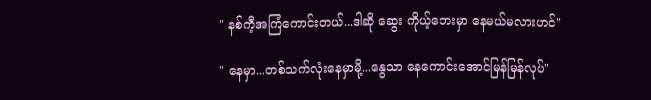" နစ်ကီ့အကြံကောင်းတယ်...ဒါဆို ဆွေး ကိုယ့်ဘေးမှာ နေမယ်မလားဟင်"

" နေမှာ...တစ်သက်လုံးနေမှာမို့...နွေသာ နေကောင်းအောင်မြန်မြန်လုပ်"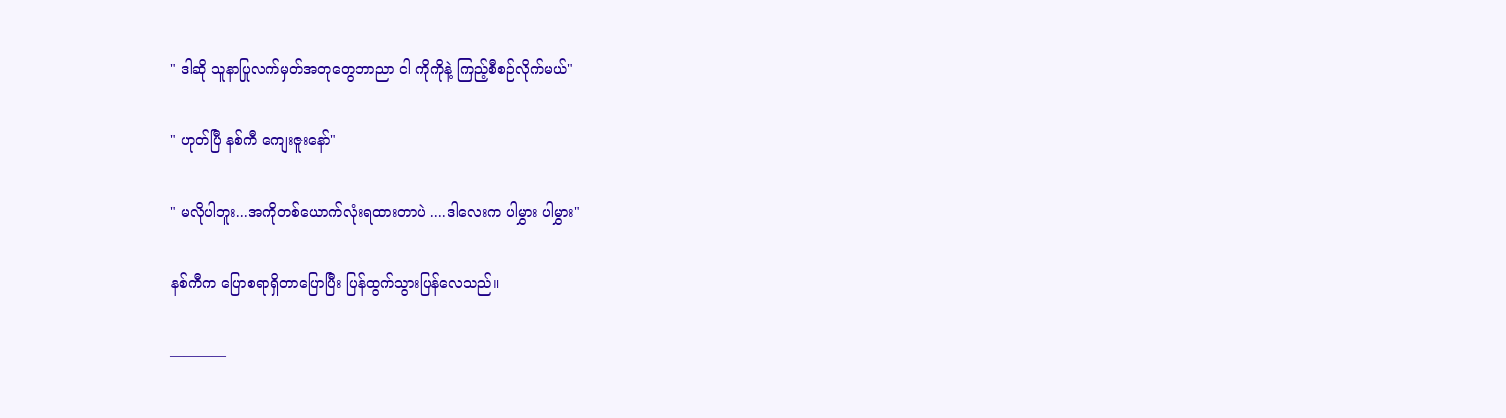" ဒါဆို သူနာပြုလက်မှတ်အတုတွေဘာညာ ငါ ကိုကိုနဲ့ ကြည့်စီစဉ်လိုက်မယ်"

" ဟုတ်ပြီ နစ်ကီ ကျေးဇူးနော်"

" မလိုပါဘူး...အကိုတစ်ယောက်လုံးရထားတာပဲ ....ဒါလေးက ပါမွှား ပါမွှား"

နစ်ကီက ပြောစရာရှိတာပြောပြီး ပြန်ထွက်သွားပြန်လေသည်။

————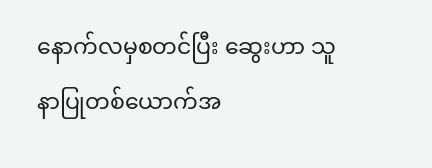နောက်လမှစတင်ပြီး ဆွေးဟာ သူနာပြုတစ်ယောက်အ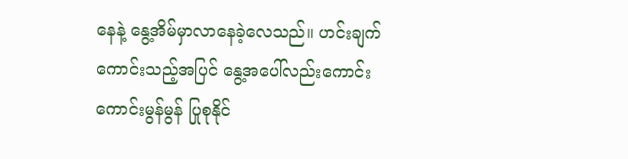နေနဲ့ နွေ့အိမ်မှာလာနေခဲ့လေသည်။ ဟင်းချက်ကောင်းသည့်အပြင် နွေ့အပေါ်လည်းကောင်းကောင်းမွန်မွန် ပြုစုနိုင်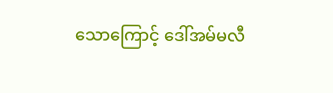သောကြောင့် ဒေါ်အမ်မလီ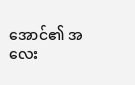အောင်၏ အလေး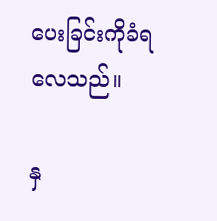ပေးခြင်းကိုခံရလေသည်။

နှ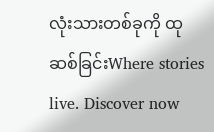လုံးသားတစ်ခုကို ထုဆစ်ခြင်းWhere stories live. Discover now